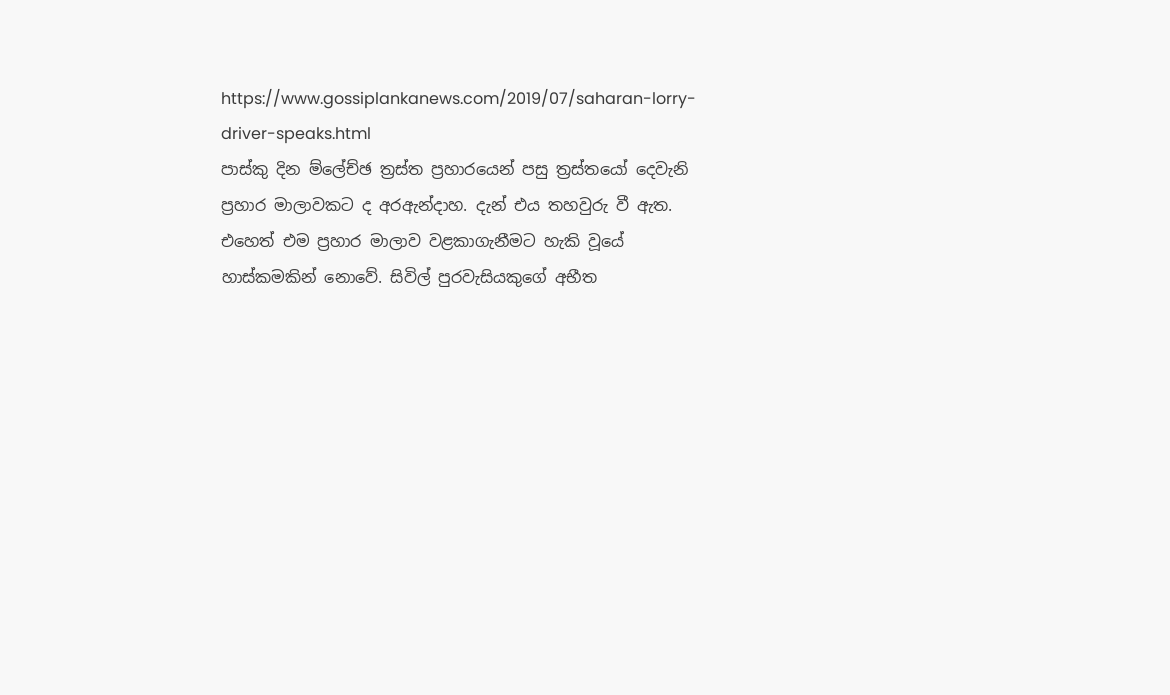https://www.gossiplankanews.com/2019/07/saharan-lorry-driver-speaks.html
පාස්කු දින ම්ලේච්ඡ ත්‍රස්ත ප්‍රහාරයෙන් පසු ත්‍රස්තයෝ දෙවැනි ප්‍රහාර මාලාවකට ද අරඇන්දාහ. දැන් එය තහවුරු වී ඇත. එහෙත් එම ප්‍රහාර මාලාව වළකාගැනීමට හැකි වූයේ හාස්කමකින් නොවේ. සිවිල් පුරවැසියකුගේ අභීත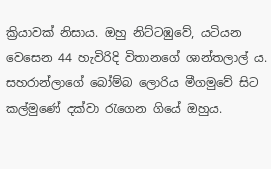ක්‍රියාවක් නිසාය. ඔහු නිට්ටඹුවේ, යටියන
වෙසෙන 44 හැවිරිදි විතානගේ ශාන්තලාල් ය. සහරාන්ලාගේ බෝම්බ ලොරිය මීගමුවේ සිට කල්මුණේ දක්වා රැගෙන ගියේ ඔහුය.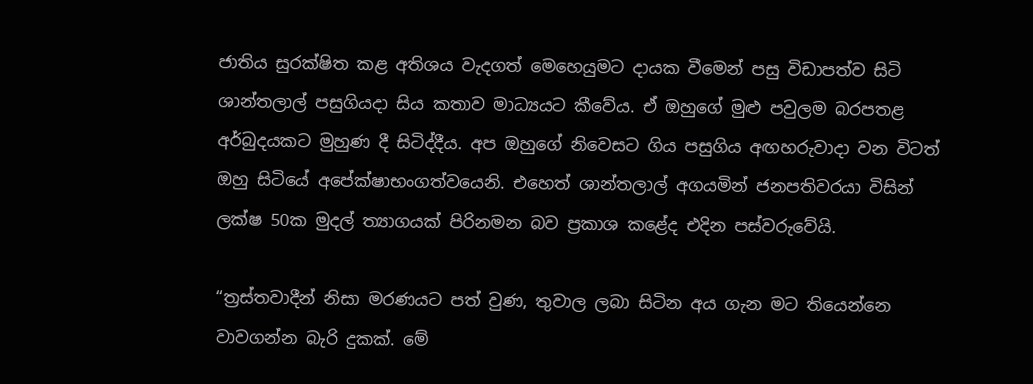ජාතිය සුරක්ෂිත කළ අතිශය වැදගත් මෙහෙයුමට දායක වීමෙන් පසු විඩාපත්ව සිටි ශාන්තලාල් පසුගියදා සිය කතාව මාධ්‍යයට කීවේය. ඒ ඔහුගේ මුළු පවුලම බරපතළ අර්බුදයකට මුහුණ දී සිටිද්දීය. අප ඔහුගේ නිවෙසට ගිය පසුගිය අඟහරුවාදා වන විටත් ඔහු සිටියේ අපේක්ෂාභංගත්වයෙනි. එහෙත් ශාන්තලාල් අගයමින් ජනපතිවරයා විසින් ලක්ෂ 50ක මුදල් ත්‍යාගයක් පිරිනමන බව ප්‍රකාශ කළේද එදින පස්වරුවේයි.

“ත්‍රස්තවාදීන් නිසා මරණයට පත් වුණ, තුවාල ලබා සිටින අය ගැන මට තියෙන්නෙ වාවගන්න බැරි දුකක්. මේ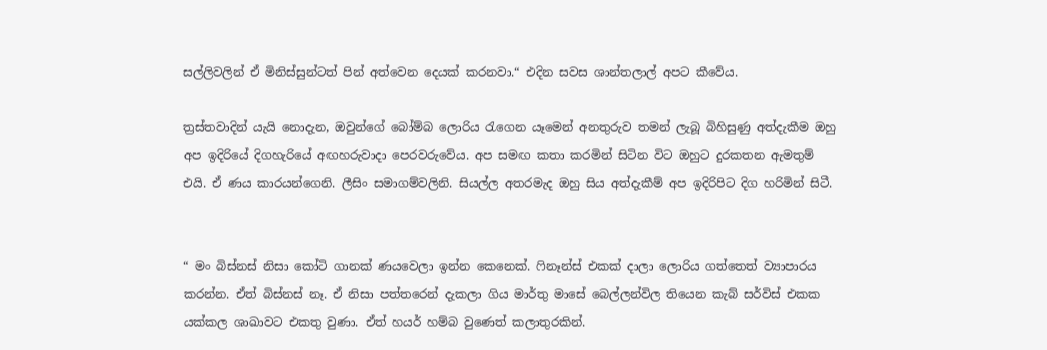සල්ලිවලින් ඒ මිනිස්සුන්ටත් පින් අත්වෙන දෙයක් කරනවා.“ එදින සවස ශාන්තලාල් අපට කීවේය.

ත්‍රස්තවාදින් යැයි නොදැන, ඔවුන්ගේ බෝම්බ ලොරිය රැගෙන යෑමෙන් අනතුරුව තමන් ලැබූ බිහිසුණු අත්දැකීම ඔහු අප ඉදිරියේ දිගහැරියේ අඟහරුවාදා පෙරවරුවේය. අප සමඟ කතා කරමින් සිටින විට ඔහුට දුරකතන ඇමතුම් එයි. ඒ ණය කාරයන්ගෙනි. ලීසිං සමාගම්වලිනි. සියල්ල අතරමැද ඔහු සිය අත්දැකීම් අප ඉදිරිපිට දිග හරිමින් සිටී.


“ මං බිස්නස් නිසා කෝටි ගානක් ණයවෙලා ඉන්න කෙනෙක්. ෆිනෑන්ස් එකක් දාලා ලොරිය ගත්තෙත් ව්‍යාපාරය කරන්න. ඒත් බිස්නස් නෑ. ඒ නිසා පත්තරෙන් දැකලා ගිය මාර්තු මාසේ බෙල්ලන්විල තියෙන කැබ් සර්විස් එකක යක්කල ශාඛාවට එකතු වුණා. ඒත් හයර් හම්බ වුණෙත් කලාතුරකින්.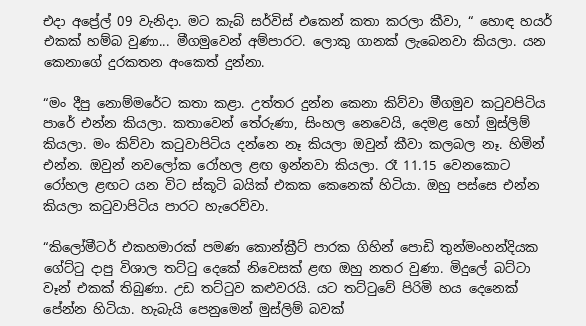එදා අප්‍රේල් 09 වැනිදා. මට කැබ් සර්විස් එකෙන් කතා කරලා කීවා, “ හොඳ හයර් එකක් හම්බ වුණා... මීගමුවෙන් අම්පාරට. ලොකු ගානක් ලැබෙනවා කියලා. යන කෙනාගේ දුරකතන අංකෙත් දුන්නා.

“මං දීපු නොම්මරේට කතා කළා. උත්තර දුන්න කෙනා කිව්වා මීගමුව කටුවපිටිය පාරේ එන්න කියලා. කතාවෙන් තේරුණා, සිංහල නෙවෙයි, දෙමළ හෝ මුස්ලිම් කියලා. මං කිව්වා කටුවාපිටිය දන්නෙ නෑ කියලා ඔවුන් කීවා කලබල නෑ. හිමින් එන්න. ඔවුන් නවලෝක රෝහල ළඟ ඉන්නවා කියලා. රෑ 11.15 වෙනකොට රෝහල ළඟට යන විට ස්කූටි බයික් එකක කෙනෙක් හිටියා. ඔහු පස්සෙ එන්න කියලා කටුවාපිටිය පාරට හැරෙව්වා.

“කිලෝමීටර් එකහමාරක් පමණ කොන්ක්‍රීට් පාරක ගිහින් පොඩි තුන්මංහන්දියක ගේට්ටු දාපු විශාල තට්ටු දෙකේ නිවෙසක් ළඟ ඔහු නතර වුණා. මිදුලේ බට්ටා වෑන් එකක් තිබුණා. උඩ තට්ටුව කළුවරයි. යට තට්ටුවේ පිරිමි හය දෙනෙක් පේන්න හිටියා. හැබැයි පෙනුමෙන් මුස්ලිම් බවක්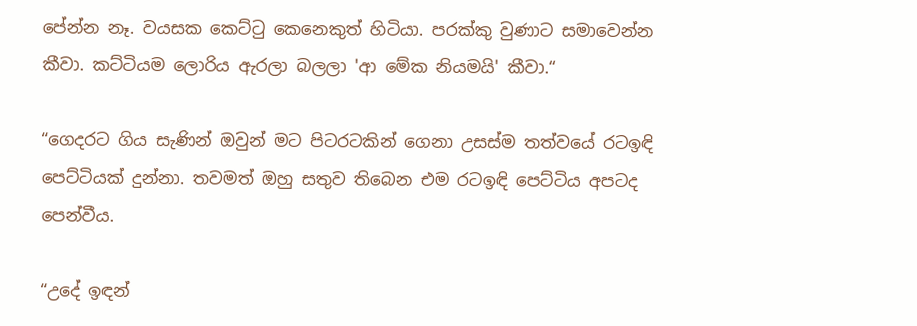පේන්න නෑ. වයසක කෙට්ටු කෙනෙකුත් හිටියා. පරක්කු වුණාට සමාවෙන්න කීවා. කට්ටියම ලොරිය ඇරලා බලලා 'ආ මේක නියමයි' කීවා.“

“ගෙදරට ගිය සැණින් ඔවුන් මට පිටරටකින් ගෙනා උසස්ම තත්වයේ රටඉඳි පෙට්ටියක් දුන්නා. තවමත් ඔහු සතුව තිබෙන එම රටඉඳි පෙට්ටිය අපටද පෙන්වීය.

“උදේ ඉඳන්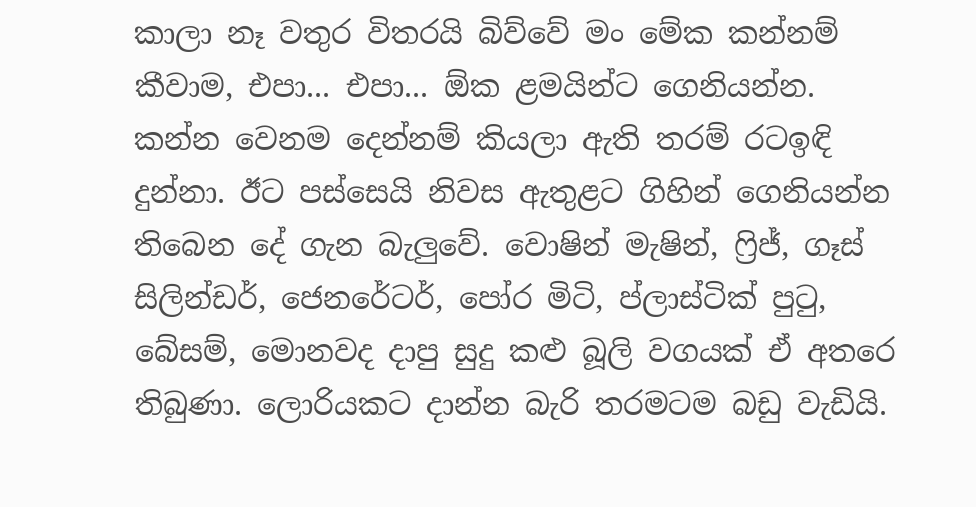කාලා නෑ වතුර විතරයි බිව්වේ මං මේක කන්නම් කීවාම, එපා... එපා... ඕක ළමයින්ට ගෙනියන්න. කන්න වෙනම දෙන්නම් කියලා ඇති තරම් රටඉඳි දුන්නා. ඊට පස්සෙයි නිවස ඇතුළට ගිහින් ගෙනියන්න තිබෙන දේ ගැන බැලුවේ. වොෂින් මැෂින්, ෆ්‍රිජ්, ගෑස් සිලින්ඩර්, ජෙනරේටර්, පෝර මිටි, ප්ලාස්ටික් පුටු, බේසම්, මොනවද දාපු සුදු කළු බූලි වගයක් ඒ අතරෙ තිබුණා. ලොරියකට දාන්න බැරි තරමටම බඩු වැඩියි.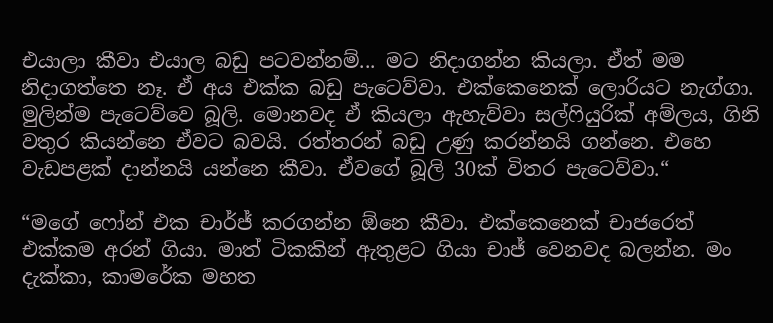එයාලා කීවා එයාල බඩු පටවන්නම්... මට නිදාගන්න කියලා. ඒත් මම නිදාගත්තෙ නෑ. ඒ අය එක්ක බඩු පැටෙව්වා. එක්කෙනෙක් ලොරියට නැග්ගා. මුලින්ම පැටෙව්වෙ බූලි. මොනවද ඒ කියලා ඇහැව්වා සල්ෆියුරික් අම්ලය, ගිනි වතුර කියන්නෙ ඒවට බවයි. රත්තරන් බඩු උණු කරන්නයි ගන්නෙ. එහෙ වැඩපළක් දාන්නයි යන්නෙ කීවා. ඒවගේ බූලි 30ක් විතර පැටෙව්වා.“

“මගේ ෆෝන් එක චාර්ජ් කරගන්න ඕනෙ කීවා. එක්කෙනෙක් චාජරෙත් එක්කම අරන් ගියා. මාත් ටිකකින් ඇතුළට ගියා චාජ් වෙනවද බලන්න. මං දැක්කා, කාමරේක මහත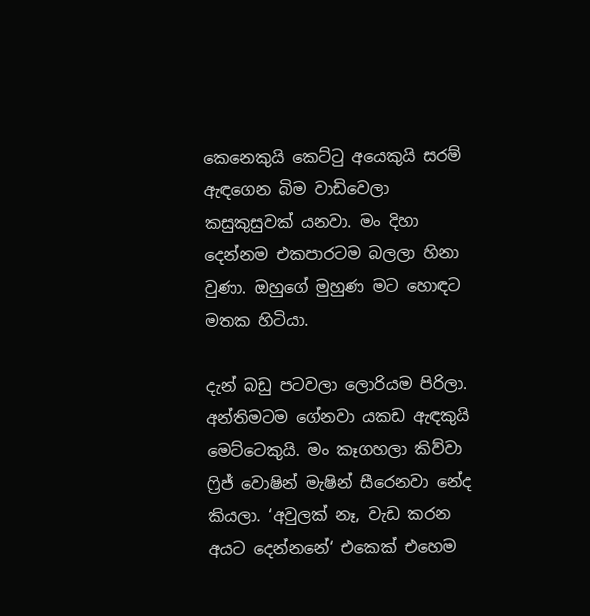කෙනෙකුයි කෙට්ටු අයෙකුයි සරම් ඇඳගෙන බිම වාඩිවෙලා කසුකුසුවක් යනවා. මං දිහා දෙන්නම එකපාරටම බලලා හිනා වුණා. ඔහුගේ මුහුණ මට හොඳට මතක හිටියා.

දැන් බඩු පටවලා ලොරියම පිරිලා. අන්තිමටම ගේනවා යකඩ ඇඳකුයි මෙට්ටෙකුයි. මං කෑගහලා කිව්වා ෆ්‍රිජ් වොෂින් මැෂින් සීරෙනවා නේද කියලා. ‘අවුලක් නෑ, වැඩ කරන අයට දෙන්නනේ‘ එකෙක් එහෙම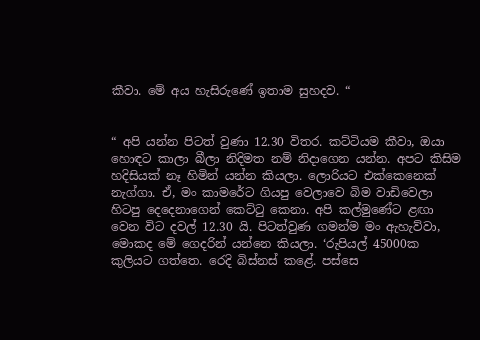කීවා. මේ අය හැසිරුණේ ඉතාම සුහදව. “


“ අපි යන්න පිටත් වුණා 12.30 විතර. කට්ටියම කීවා, ඔයා හොඳට කාලා බීලා නිදිමත නම් නිදාගෙන යන්න. අපට කිසිම හදිසියක් නෑ හිමින් යන්න කියලා. ලොරියට එක්කෙනෙක් නැග්ගා. ඒ, මං කාමරේට ගියපු වෙලාවෙ බිම වාඩිවෙලා හිටපු දෙදෙනාගෙන් කෙට්ටු කෙනා. අපි කල්මුණේට ළඟා වෙන විට දවල් 12.30 යි. පිටත්වුණ ගමන්ම මං ඇහැව්වා, මොකද මේ ගෙදරින් යන්නෙ කියලා. ‘රුපියල් 45000ක කුලියට ගත්තෙ. රෙදි බිස්නස් කළේ. පස්සෙ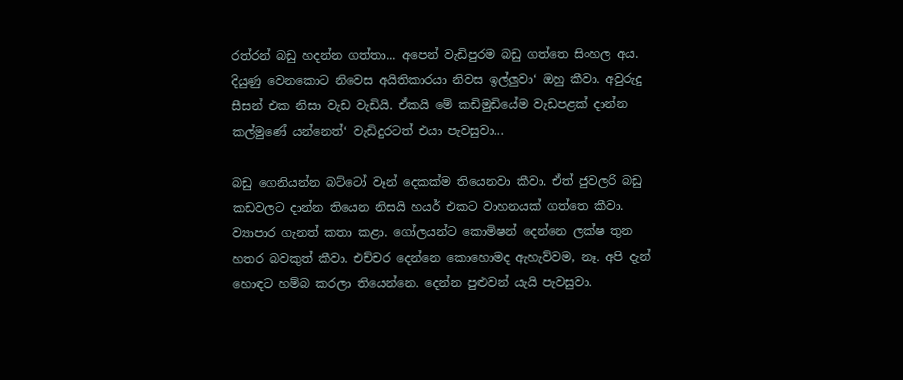රත්රන් බඩු හදන්න ගත්තා... අපෙන් වැඩිපුරම බඩු ගත්තෙ සිංහල අය. දියුණු වෙනකොට නිවෙස අයිතිකාරයා නිවස ඉල්ලුවා‘ ඔහු කීවා. අවුරුදු සීසන් එක නිසා වැඩ වැඩියි. ඒකයි මේ කඩිමුඩියේම වැඩපළක් දාන්න කල්මුණේ යන්නෙත්‘ වැඩිදුරටත් එයා පැවසුවා...

බඩු ගෙනියන්න බට්ටෝ වෑන් දෙකක්ම තියෙනවා කීවා. ඒත් ජුවලරි බඩු කඩවලට දාන්න තියෙන නිසයි හයර් එකට වාහනයක් ගත්තෙ කීවා. ව්‍යාපාර ගැනත් කතා කළා. ගෝලයන්ට කොමිෂන් දෙන්නෙ ලක්ෂ තුන හතර බවකුත් කීවා. එච්චර දෙන්නෙ කොහොමද ඇහැව්වම, නෑ. අපි දැන් හොඳට හම්බ කරලා තියෙන්නෙ. දෙන්න පුළුවන් යැයි පැවසුවා.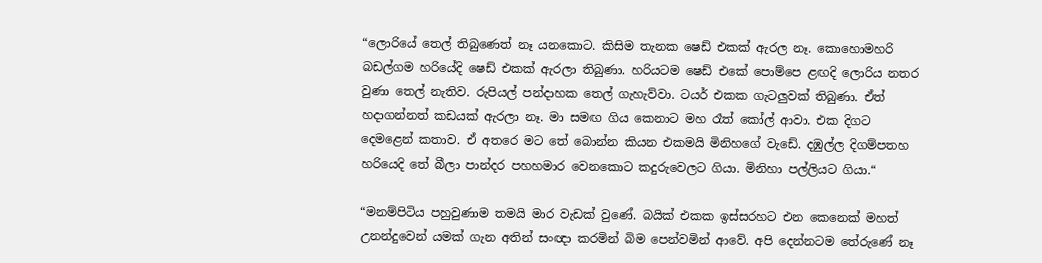“ලොරියේ තෙල් තිබුණෙත් නෑ යනකොට. කිසිම තැනක ෂෙඩ් එකක් ඇරල නෑ. කොහොමහරි බඩල්ගම හරියේදි ෂෙඩ් එකක් ඇරලා තිබුණා. හරියටම ෂෙඩ් එකේ පොම්පෙ ළඟදි ලොරිය නතර වුණා තෙල් නැතිව. රුපියල් පන්දාහක තෙල් ගැහැව්වා. ටයර් එකක ගැටලුවක් තිබුණා. ඒත් හදාගන්නත් කඩයක් ඇරලා නෑ. මා සමඟ ගිය කෙනාට මහ රෑත් කෝල් ආවා. එක දිගට දෙමළෙන් කතාව. ඒ අතරෙ මට තේ බොන්න කියන එකමයි මිනිහගේ වැඩේ. දඹුල්ල දිගම්පතහ හරියෙදි තේ බීලා පාන්දර පහහමාර වෙනකොට කදුරුවෙලට ගියා. මිනිහා පල්ලියට ගියා.“

“මනම්පිටිය පහුවුණාම තමයි මාර වැඩක් වුණේ. බයික් එකක ඉස්සරහට එන කෙනෙක් මහත් උනන්දුවෙන් යමක් ගැන අතින් සංඥා කරමින් බිම පෙන්වමින් ආවේ. අපි දෙන්නටම තේරුණේ නෑ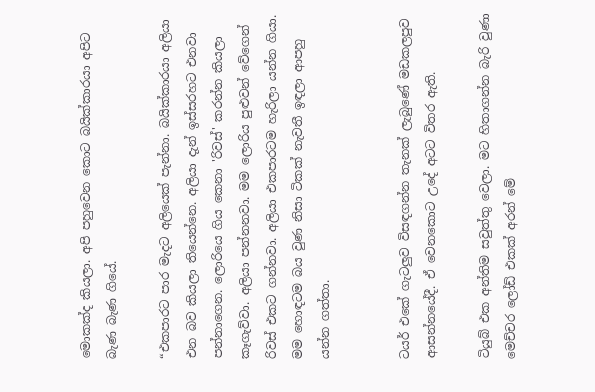මොකක්ද කියලා. අපි පහුවෙන කොට බයික්කාරයා අපිට බැණ බැණ ගියේ.

“එකපාරට පාර මැදට අලියෙක් පැන්නා. බයික්කාරයා අලියා එන බව කියලා තියෙන්නෙ. අලියා දැන් ඉස්සරහට එනවා පන්නාගෙන. ලොරියෙ ගිය කෙනා 'රිවස්' කරන්න කියලා කෑගැව්වා. අලියා පන්නනවා. මම ලොරිය පුළුවන් වේගෙන් රිවස් එකට ගන්නවා. අලියා එකපාරටම හැරිලා යන්න ගියා. මම හොඳටම බය වුණ නිසා ටිකක් නැවතී ඉඳලා ආපහු යන්න ගත්තා.


ටයර් එකේ ගැටලුව විසඳගන්න තැනක් ලැබුණේ මඩකලපුව ආසන්නයේදී. ඒ වෙනකොට උදේ අටට විතර ඇති.

ටියුබ් එක අන්තිම සවුත්තු වෙලා. මට හිතාගන්න බැරි වුණා මෙච්චර ලෝඩ් එකක් අරන් මේ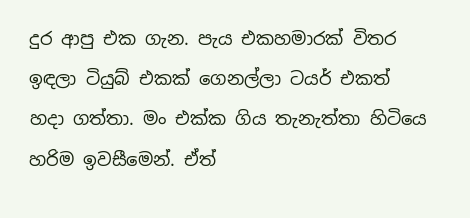දුර ආපු එක ගැන. පැය එකහමාරක් විතර ඉඳලා ටියුබ් එකක් ගෙනල්ලා ටයර් එකත් හදා ගත්තා. මං එක්ක ගිය තැනැත්තා හිටියෙ හරිම ඉවසීමෙන්. ඒත්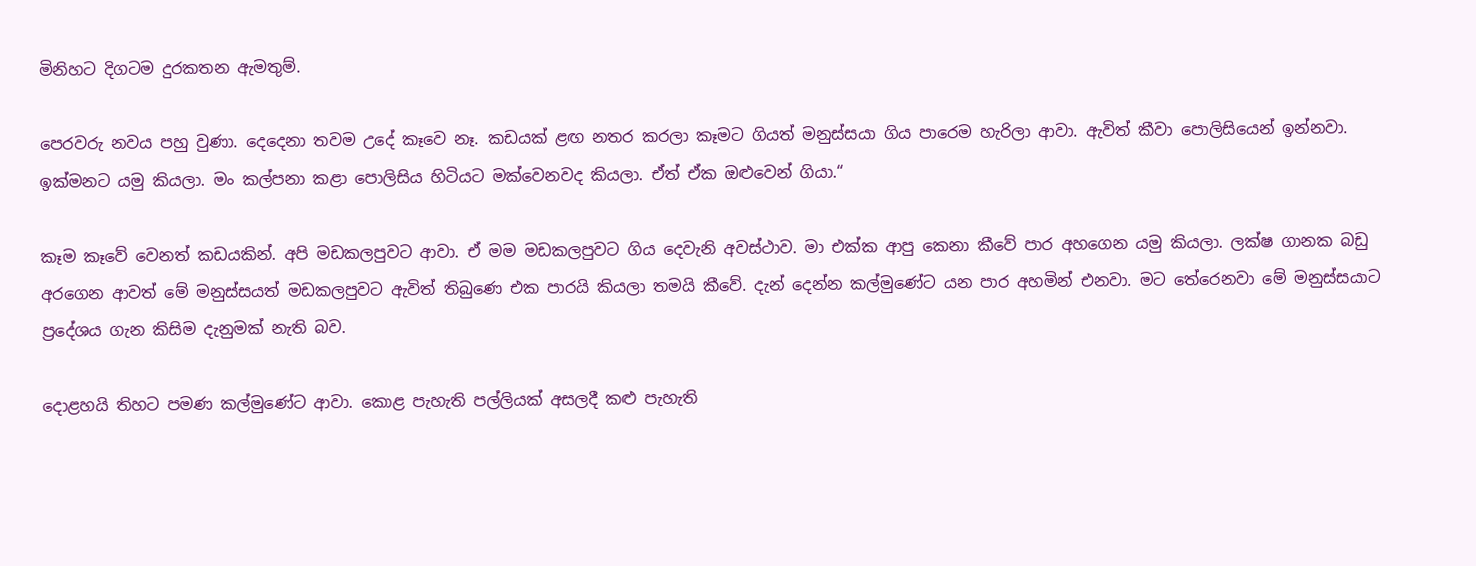මිනිහට දිගටම දුරකතන ඇමතුම්.

පෙරවරු නවය පහු වුණා. දෙදෙනා තවම උදේ කෑවෙ නෑ. කඩයක් ළඟ නතර කරලා කෑමට ගියත් මනුස්සයා ගිය පාරෙම හැරිලා ආවා. ඇවිත් කීවා පොලිසියෙන් ඉන්නවා. ඉක්මනට යමු කියලා. මං කල්පනා කළා පොලිසිය හිටියට මක්වෙනවද කියලා. ඒත් ඒක ඔළුවෙන් ගියා.“

කෑම කෑවේ වෙනත් කඩයකින්. අපි මඩකලපුවට ආවා. ඒ මම මඩකලපුවට ‍ගිය දෙවැනි අවස්ථාව. මා එක්ක ආපු කෙනා කීවේ පාර අහගෙන යමු කියලා. ලක්ෂ ගානක බඩු අරගෙන ආවත් මේ මනුස්සයත් මඩකලපුවට ඇවිත් තිබුණෙ එක පාරයි කියලා තමයි කීවේ. දැන් දෙන්න කල්මුණේට යන පාර අහමින් එනවා. මට තේරෙනවා මේ මනුස්සයාට ප්‍රදේශය ගැන කිසිම දැනුමක් නැති බව.

දොළහයි තිහට පමණ කල්මුණේට ආවා. කොළ පැහැති පල්ලියක් අසලදී කළු පැහැති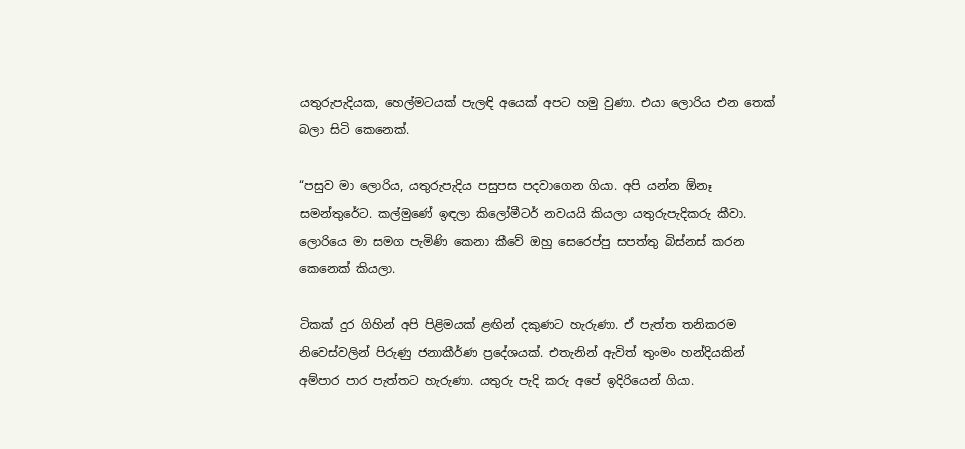යතුරුපැදියක, හෙල්මටයක් පැලඳි අයෙක් අපට හමු වුණා. එයා ලොරිය එන තෙක් බලා සිටි කෙනෙක්.

“පසුව මා ලොරිය, යතුරුපැදිය පසුපස පදවාගෙන ගියා. අපි යන්න ඕනෑ සමන්තුරේට. කල්මුණේ ඉඳලා කිලෝමීටර් නවයයි කියලා යතුරුපැදිකරු කීවා. ලොරියෙ මා සමග පැමිණි කෙනා කීවේ ඔහු සෙරෙප්පු සපත්තු බිස්නස් කරන කෙනෙක් කියලා.

ටිකක් දුර ගිහින් අපි පිළිමයක් ළඟින් දකුණට හැරුණා. ඒ පැත්ත තනිකරම නිවෙස්වලින් පිරුණු ජනාකීර්ණ ප්‍රදේශයක්. එතැනින් ඇවිත් තුංමං හන්දියකින් අම්පාර පාර පැත්තට හැරුණා. යතුරු පැදි කරු අපේ ඉදිරියෙන් ගියා.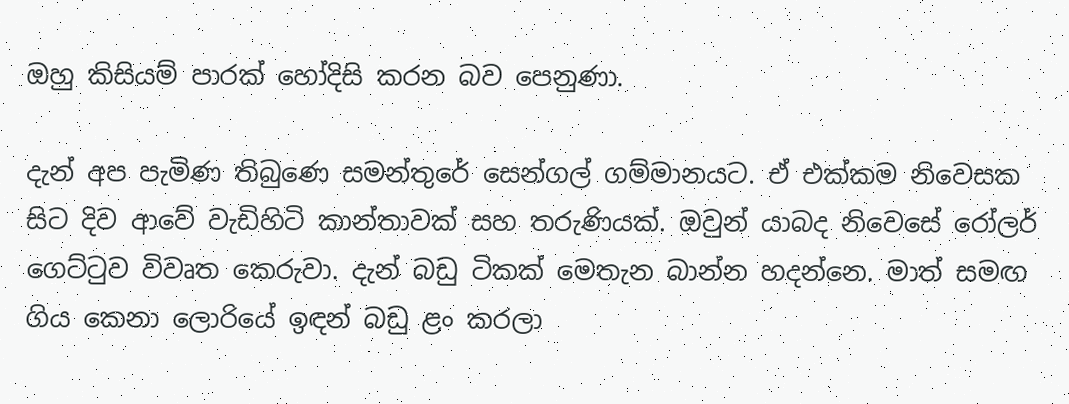ඔහු කිසියම් පාරක් හෝදිසි කරන බව පෙනුණා.

දැන් අප පැමිණ තිබුණෙ සමන්තුරේ සෙන්ගල් ගම්මානයට. ඒ එක්කම නිවෙසක සිට දිව ආවේ වැඩිහිටි කාන්තාවක් සහ තරුණියක්. ඔවුන් යාබද නිවෙසේ රෝලර් ගෙට්ටුව විවෘත කෙරුවා. දැන් බඩු ටිකක් මෙතැන බාන්න හදන්නෙ. මාත් සමඟ ගිය කෙනා ලොරියේ ඉඳන් බඩු ළං කරලා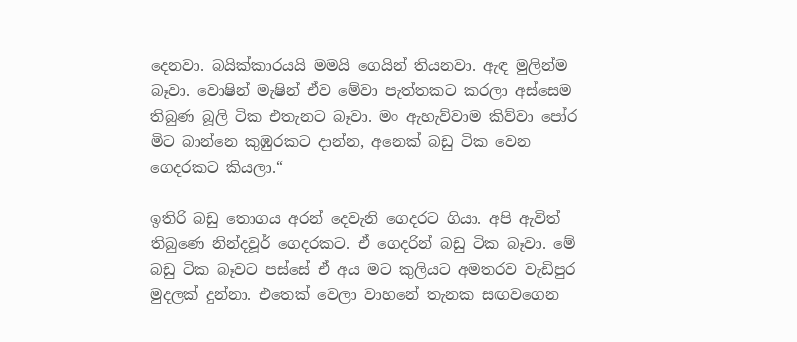දෙනවා. බයික්කාරයයි මමයි ගෙයින් තියනවා. ඇඳ මුලින්ම බෑවා. වොෂින් මැෂින් ඒව මේවා පැත්තකට කරලා අස්සෙම තිබුණ බූලි ටික එතැනට බෑවා. මං ඇහැව්වාම කිව්වා පෝර මිට බාන්නෙ කුඹුරකට දාන්න, අනෙක් බඩු ටික වෙන ගෙදරකට කියලා.“

ඉතිරි බඩු තොගය අරන් දෙවැනි ගෙදරට ගියා. අපි ඇවිත් තිබුණෙ නින්දවූර් ගෙදරකට. ඒ ගෙදරින් බඩු ටික බෑවා. මේ බඩු ටික බෑවට පස්සේ ඒ අය මට කුලියට අමතරව වැඩිපුර මුදලක් දුන්නා. එතෙක් වෙලා වාහනේ තැනක සඟවගෙන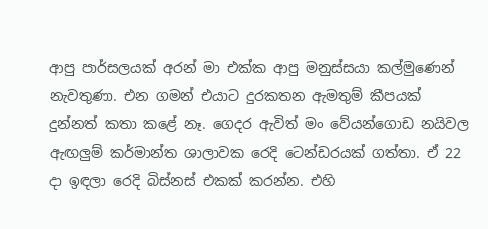ආපු පාර්සලයක් අරන් මා එක්ක ආපු මනුස්සයා කල්මුණෙන් නැවතුණා. එන ගමන් එයාට දුරකතන ඇමතුම් කීපයක් දුන්නත් කතා කළේ නෑ. ගෙදර ඇවිත් මං වේයන්ගොඩ නයිවල ඇඟලුම් කර්මාන්ත ශාලාවක රෙදි ටෙන්ඩරයක් ගත්තා. ඒ 22 දා ඉඳලා රෙදි බිස්නස් එකක් කරන්න. එහි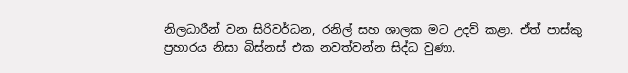නිලධාරීන් වන සිරිවර්ධන, රනිල් සහ ශාලක මට උදව් කළා. ඒත් පාස්කු ප්‍රහාරය නිසා බිස්නස් එක නවත්වන්න සිද්ධ වුණා.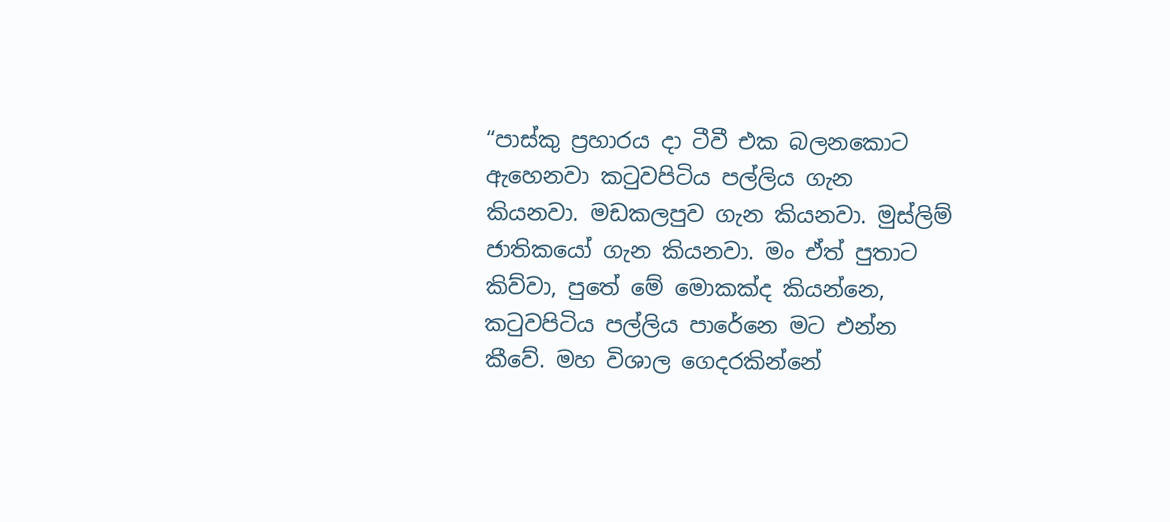“පාස්කු ප්‍රහාරය දා ටීවී එක බලනකොට ඇහෙනවා කටුවපිටිය පල්ලිය ගැන කියනවා. මඩකලපුව ගැන කියනවා. මුස්ලිම් ජාතිකයෝ ගැන කියනවා. මං ඒත් පුතාට කිව්වා, පුතේ මේ මොකක්ද කියන්නෙ, කටුවපිටිය පල්ලිය පාරේනෙ මට එන්න කීවේ. මහ විශාල ගෙදරකින්නේ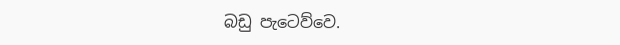බඩු පැටෙව්වෙ.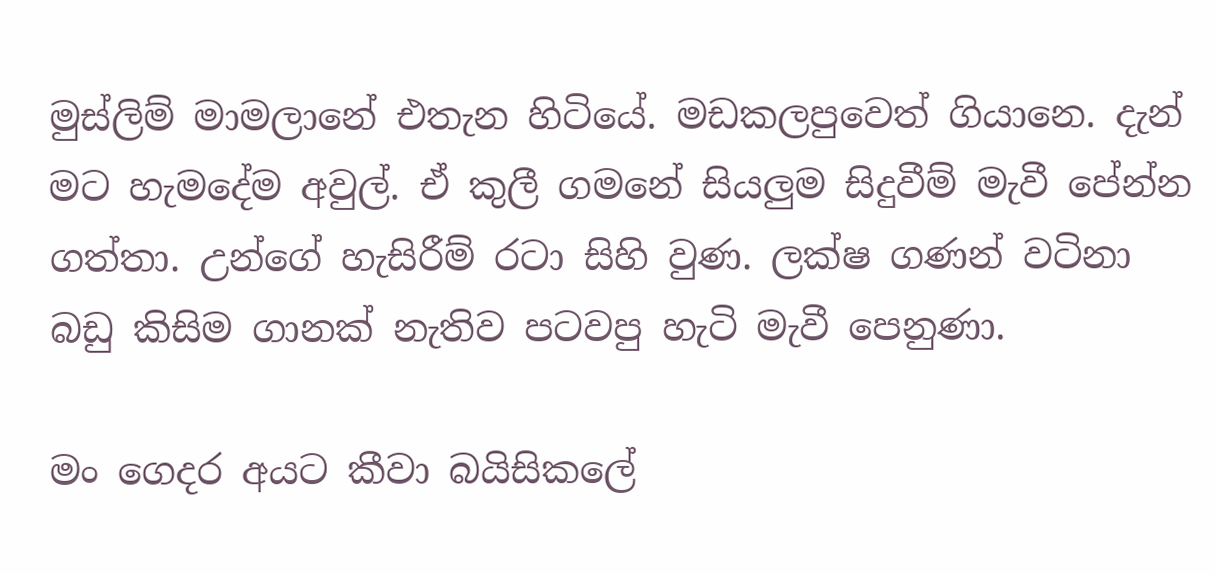මුස්ලිම් මාමලානේ එතැන හිටියේ. මඩකලපුවෙත් ගියානෙ. දැන් මට හැමදේම අවුල්. ඒ කුලී ගමනේ සියලුම සිදුවීම් මැවී පේන්න ගත්තා. උන්ගේ හැසිරීම් රටා සිහි වුණ. ලක්ෂ ගණන් වටිනා බඩු කිසිම ගානක් නැතිව පටවපු හැටි මැවී පෙනුණා.

මං ගෙදර අයට කීවා බයිසිකලේ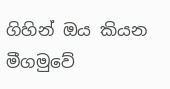ගිහින් ඔය කියන මීගමුවේ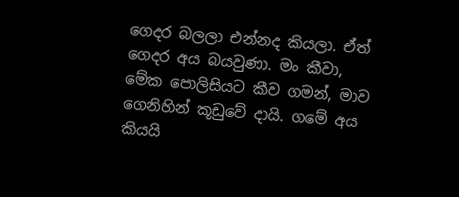ගෙදර බලලා එන්නද කියලා. ඒත් ගෙදර අය බයවුණා. මං කීවා, මේක පොලිසියට කීව ගමන්, මාව ගෙනිහින් කූඩුවේ දායි. ගමේ අය කියයි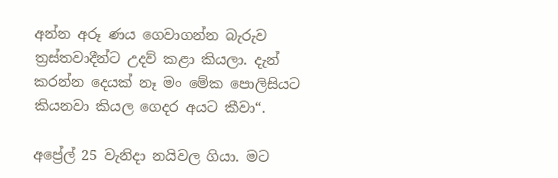අන්න අරූ ණය ගෙවාගන්න බැරුව ත්‍රස්තවාදීන්ට උදව් කළා කියලා. දැන් කරන්න දෙයක් නෑ මං මේක පොලිසියට කියනවා කියල ගෙදර අයට කීවා“.

අප්‍රේල් 25 වැනිදා නයිවල ගියා. මට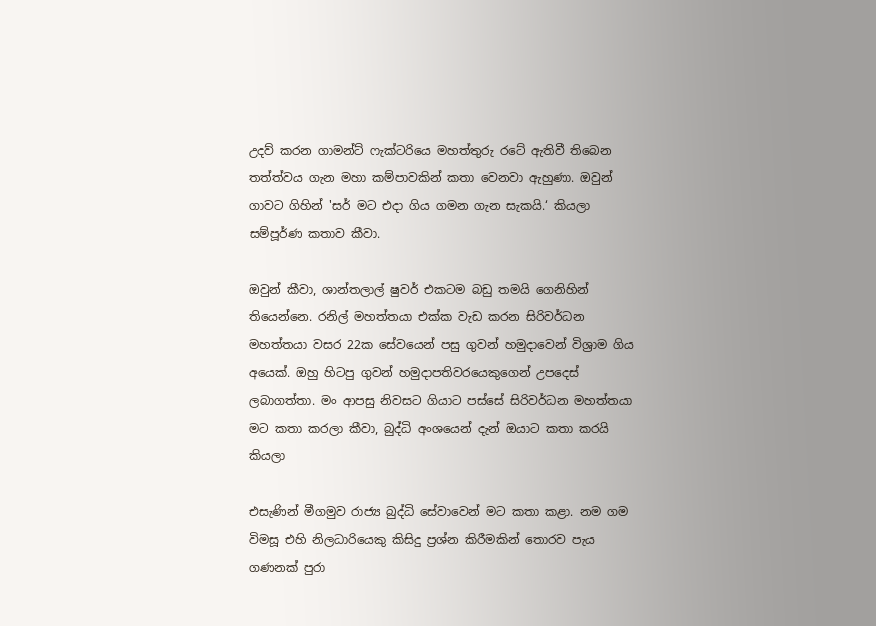උදව් කරන ගාමන්ට් ෆැක්ටරියෙ මහත්තුරු රටේ ඇතිවී තිබෙන තත්ත්වය ගැන මහා කම්පාවකින් කතා වෙනවා ඇහුණා. ඔවුන් ගාවට ගිහින් 'සර් මට එදා ගිය ගමන ගැන සැකයි.‘ කියලා සම්පූර්ණ කතාව කීවා.

ඔවුන් කීවා, ශාන්තලාල් ෂුවර් එකටම බඩු තමයි ගෙනිහින් තියෙන්නෙ. රනිල් මහත්තයා එක්ක වැඩ කරන සිරිවර්ධන මහත්තයා වසර 22ක සේවයෙන් පසු ගුවන් හමුදාවෙන් විශ්‍රාම ගිය අයෙක්. ඔහු හිටපු ගුවන් හමුදාපතිවරයෙකුගෙන් උපදෙස් ලබාගත්තා. මං ආපසු නිවසට ගියාට පස්සේ සිරිවර්ධන මහත්තයා මට කතා කරලා කීවා, බුද්ධි අංශයෙන් දැන් ඔයාට කතා කරයි කියලා

එසැණින් මීගමුව රාජ්‍ය බුද්ධි සේවාවෙන් මට කතා කළා. නම ගම විමසූ එහි නිලධාරියෙකු කිසිදු ප්‍රශ්න කිරීමකින් තොරව පැය ගණනක් පුරා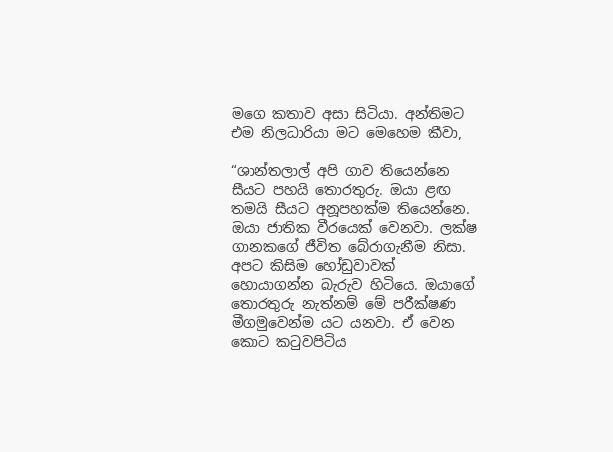මගෙ කතාව අසා සිටියා. අන්තිමට එම නිලධාරියා මට මෙහෙම කීවා,

“ශාන්තලාල් අපි ගාව තියෙන්නෙ සීයට පහයි තොරතුරු. ඔයා ළඟ තමයි සීයට අනූපහක්ම තියෙන්නෙ. ඔයා ජාතික වීරයෙක් වෙනවා. ලක්ෂ ගානකගේ ජීවිත බේරාගැනීම නිසා. අපට කිසිම හෝඩුවාවක් හොයාගන්න බැරුව හිටියෙ. ඔයාගේ තොරතුරු නැත්නම් මේ පරීක්ෂණ මීගමුවෙන්ම යට යනවා. ඒ වෙන කොට කටුවපිටිය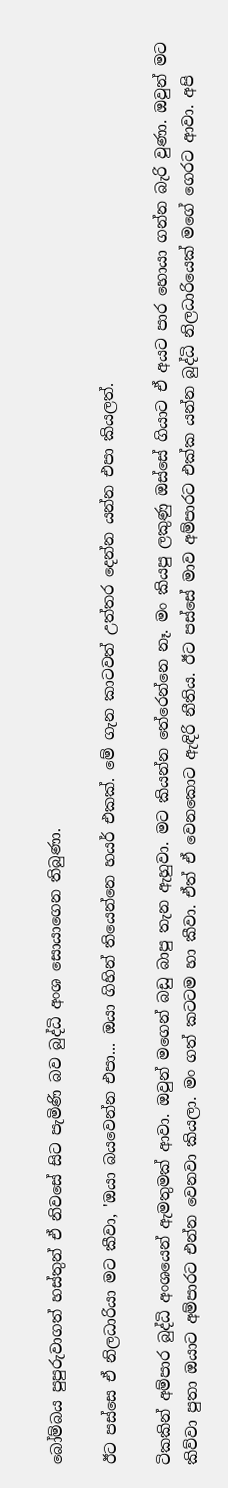බෝම්බය පුපුරුවාගත් හස්තුන් ඒ නිවසේ සිට පැමිණි බව බුද්ධි අංශ සොයාගෙන තිබුණා.

ඊට පස්සෙ ඒ නිලධාරියා මට කීවා, 'ඔයා බයවෙන්න එපා... ඔයා ගිහින් තියෙන්නෙ හයර් එකක්. මේ ගැන කාටවත් උත්තර දෙන්න යන්න එපා කියලත්.

ටිකකින් අම්පාර බුද්ධි අංශයෙන් ඇමතුමක් ආවා. ඔවුන් මගෙන් බඩු බාපු තැන ඇහුවා. මට කියන්න තේරෙන්නෙ නෑ. මං කියපු ලකුණු ඔස්සේ ගියාට ඒ අයට පාර හොයා ගන්න බැරි වුණා. ඔවුන් මට කිව්වා පුතා ඔයාට අම්පාරට එන්න වෙනවා කියලා. මං ගත් කටටම හා කීවා. ඒත් ඒ වෙනකොට ඇඳිරි නීතිය. ඊට පස්සේ මාව අම්පාරට එක්ක යන්න බුද්ධි නිලධාරියෙක් මගේ ගෙරට ආවා. අපි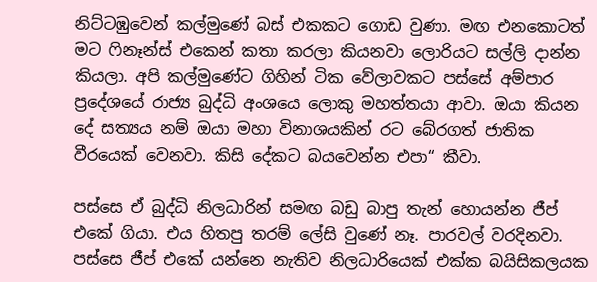නිට්ටඹුවෙන් කල්මුණේ බස් එකකට ගොඩ වුණා. මඟ එනකොටත් මට ෆිනෑන්ස් එකෙන් කතා කරලා කියනවා ලොරියට සල්ලි දාන්න කියලා. අපි කල්මුණේට ගිහින් ටික වේලාවකට පස්සේ අම්පාර ප්‍රදේශයේ රාජ්‍ය බුද්ධි අංශයෙ ලොකු මහත්තයා ආවා. ඔයා කියන දේ සත්‍යය නම් ඔයා මහා විනාශයකින් රට බේරගත් ජාතික වීරයෙක් වෙනවා. කිසි දේකට බයවෙන්න එපා“ කීවා.

පස්සෙ ඒ බුද්ධි නිලධාරින් සමඟ බඩු බාපු තැන් හොයන්න ජීප් එකේ ගියා. එය හිතපු තරම් ලේසි වුණේ නෑ. පාරවල් වරදිනවා. පස්සෙ ජීප් එකේ යන්නෙ නැතිව නිලධාරියෙක් එක්ක බයිසිකලයක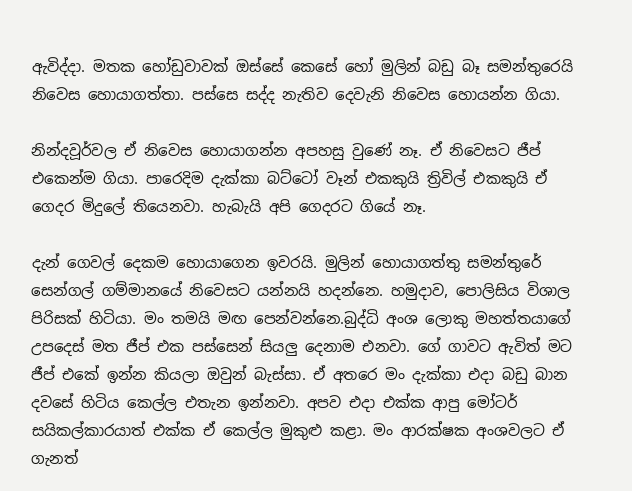ඇවිද්දා. මතක හෝඩුවාවක් ඔස්සේ කෙසේ හෝ මුලින් බඩු බෑ සමන්තුරෙයි නිවෙස හොයාගත්තා. පස්සෙ සද්ද නැතිව දෙවැනි නිවෙස හොයන්න ගියා.

නින්දවූර්වල ඒ නිවෙස හොයාගන්න අපහසු වුණේ නෑ. ඒ නිවෙසට ජීප් එකෙන්ම ගියා. පාරෙදිම දැක්කා බට්ටෝ වෑන් එකකුයි ත්‍රිවිල් එකකුයි ඒ ගෙදර මිදුලේ තියෙනවා. හැබැයි අපි ගෙදරට ගියේ නෑ.

දැන් ගෙවල් දෙකම හොයාගෙන ඉවරයි. මුලින් හොයාගත්තු සමන්තුරේ සෙන්ගල් ගම්මානයේ නිවෙසට යන්නයි හදන්නෙ. හමුදාව, පොලිසිය විශාල පිරිසක් හිටියා. මං තමයි මඟ පෙන්වන්නෙ.බුද්ධි අංශ ලොකු මහත්තයාගේ උපදෙස් මත ජීප් එක පස්සෙන් සියලු දෙනාම එනවා. ගේ ගාවට ඇවිත් මට ජීප් එකේ ඉන්න කියලා ඔවුන් බැස්සා. ඒ අතරෙ මං දැක්කා එදා බඩු බාන දවසේ හිටිය කෙල්ල එතැන ඉන්නවා. අපව එදා එක්ක ආපු මෝටර් සයිකල්කාරයාත් එක්ක ඒ කෙල්ල මුකුළු කළා. මං ආරක්ෂක අංශවලට ඒ ගැනත්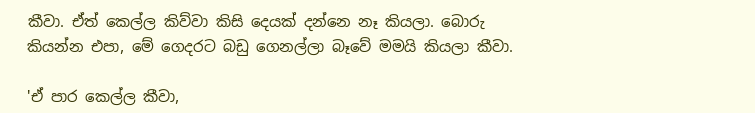කීවා. ඒත් කෙල්ල කිව්වා කිසි දෙයක් දන්නෙ නෑ කියලා. බොරු කියන්න එපා, මේ ගෙදරට බඩු ගෙනල්ලා බෑවේ මමයි කියලා කීවා.

'ඒ පාර කෙල්ල කීවා,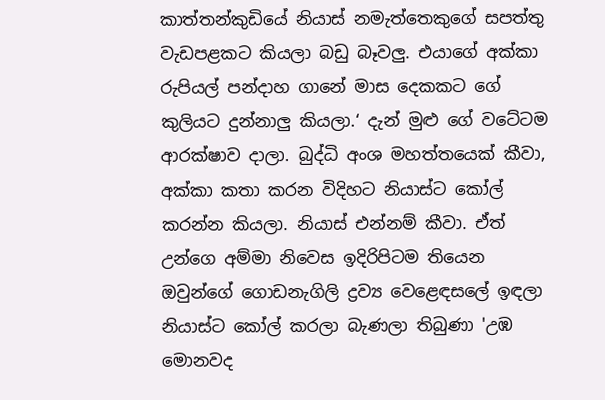කාත්තන්කුඩියේ නියාස් නමැත්තෙකුගේ සපත්තු වැඩපළකට කියලා බඩු බෑවලු. එයාගේ අක්කා රුපියල් පන්දාහ ගානේ මාස දෙකකට ගේ කුලියට දුන්නාලු කියලා.‘ දැන් මුළු ගේ වටේටම ආරක්ෂාව දාලා. බුද්ධි අංශ මහත්තයෙක් කීවා, අක්කා කතා කරන විදිහට නියාස්ට කෝල් කරන්න කියලා. නියාස් එන්නම් කීවා. ඒත් උන්ගෙ අම්මා නිවෙස ඉදිරිපිටම තියෙන ඔවුන්ගේ ගොඩනැගිලි ද්‍රව්‍ය වෙළෙඳසලේ ඉඳලා නියාස්ට කෝල් කරලා බැණලා තිබුණා 'උඹ මොනවද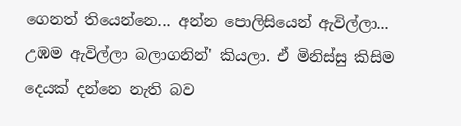ගෙනත් තියෙන්නෙ... අන්න පොලිසියෙන් ඇවිල්ලා... උඹම ඇවිල්ලා බලාගනින්' කියලා. ඒ මිනිස්සු කිසිම දෙයක් දන්නෙ නැති බව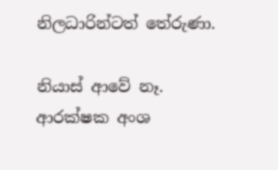නිලධාරින්ටත් තේරුණා.

නියාස් ආවේ නෑ. ආරක්ෂක අංශ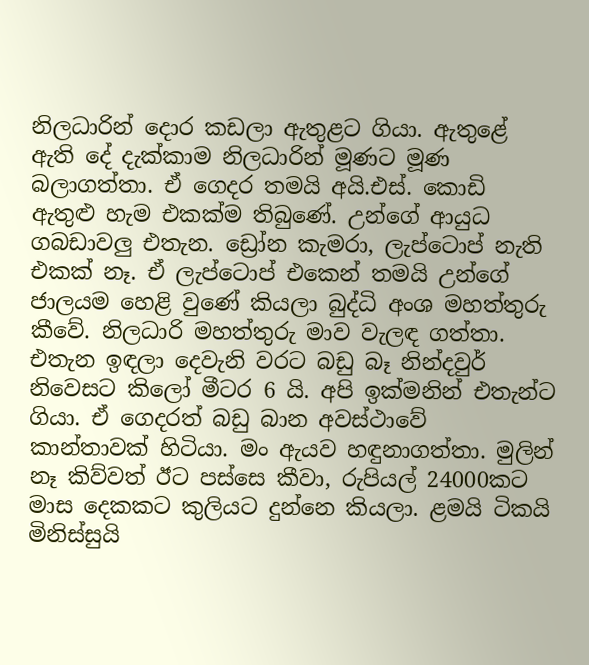නිලධාරින් දොර කඩලා ඇතුළට ගියා. ඇතුළේ ඇති දේ දැක්කාම නිලධාරින් මූණට මූණ බලාගත්තා. ඒ ගෙදර තමයි අයි.එස්. කොඩි ඇතුළු හැම එකක්ම තිබුණේ. උන්ගේ ආයුධ ගබඩාවලු එතැන. ඩ්‍රෝන කැමරා, ලැප්ටොප් නැති එකක් නෑ. ඒ ලැප්ටොප් එකෙන් තමයි උන්ගේ ජාලයම හෙළි වුණේ කියලා බුද්ධි අංශ මහත්තුරු කීවේ. නිලධාරි මහත්තුරු මාව වැලඳ ගත්තා.
එතැන ඉඳලා දෙවැනි වරට බඩු බෑ නින්දවුර් නිවෙසට කිලෝ මීටර 6 යි. අපි ඉක්මනින් එතැන්ට ගියා. ඒ ගෙදරත් බඩු බාන අවස්ථාවේ කාන්තාවක් හිටියා. මං ඇයව හඳුනාගත්තා. මුලින් නෑ කිව්වත් ඊට පස්සෙ කීවා, රුපියල් 24000කට මාස දෙකකට කුලියට දුන්නෙ කියලා. ළමයි ටිකයි මිනිස්සුයි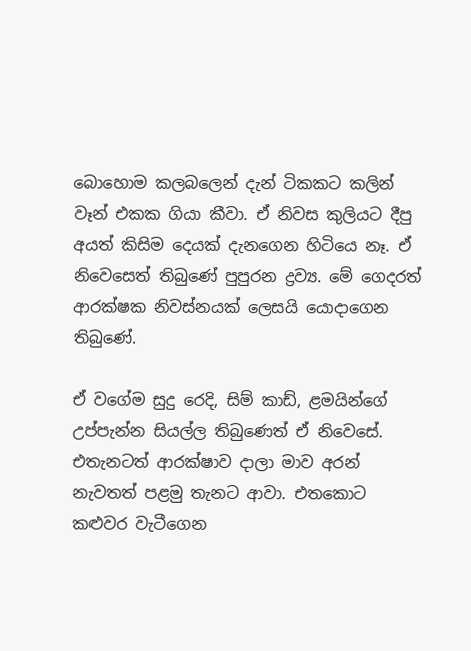බොහොම කලබලෙන් දැන් ටිකකට කලින් වෑන් එකක ගියා කීවා. ඒ නිවස කුලියට දීපු අයත් කිසිම දෙයක් දැනගෙන හිටියෙ නෑ. ඒ නිවෙසෙත් තිබුණේ පුපුරන ද්‍රව්‍ය. මේ ගෙදරත් ආරක්ෂක නිවස්නයක් ලෙසයි යොදාගෙන තිබුණේ.

ඒ වගේම සුදු රෙදි, සිම් කාඩ්, ළමයින්ගේ උප්පැන්න සියල්ල තිබුණෙත් ඒ නිවෙසේ. එතැනටත් ආරක්ෂාව දාලා මාව අරන් නැවතත් පළමු තැනට ආවා. එතකොට කළුවර වැටීගෙන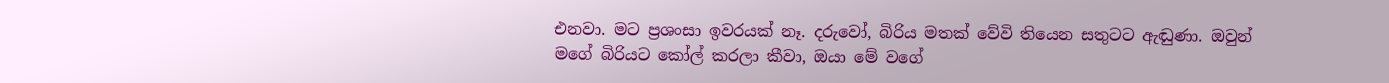එනවා. මට ප්‍රශංසා ඉවරයක් නෑ. දරුවෝ, බිරිය මතක් වේවි තියෙන සතුටට ඇඬුණා. ඔවුන් මගේ බිරියට කෝල් කරලා කීවා, ඔයා මේ වගේ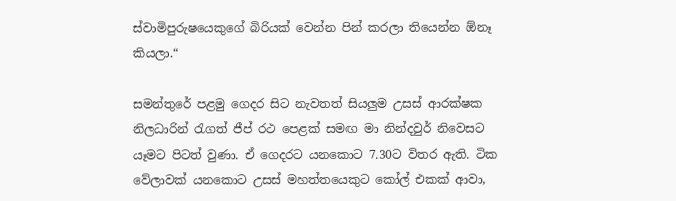ස්වාමිපුරුෂයෙකුගේ බිරියක් වෙන්න පින් කරලා තියෙන්න ඕනෑ කියලා.“

සමන්තුරේ පළමු ගෙදර සිට නැවතත් සියලුම උසස් ආරක්ෂක නිලධාරින් රැගත් ජීප් රථ පෙළක් සමඟ මා නින්දවුර් නිවෙසට යෑමට පිටත් වුණා. ඒ ගෙදරට යනකොට 7.30ට විතර ඇති. ටික වේලාවක් යනකොට උසස් මහත්තයෙකුට කෝල් එකක් ආවා,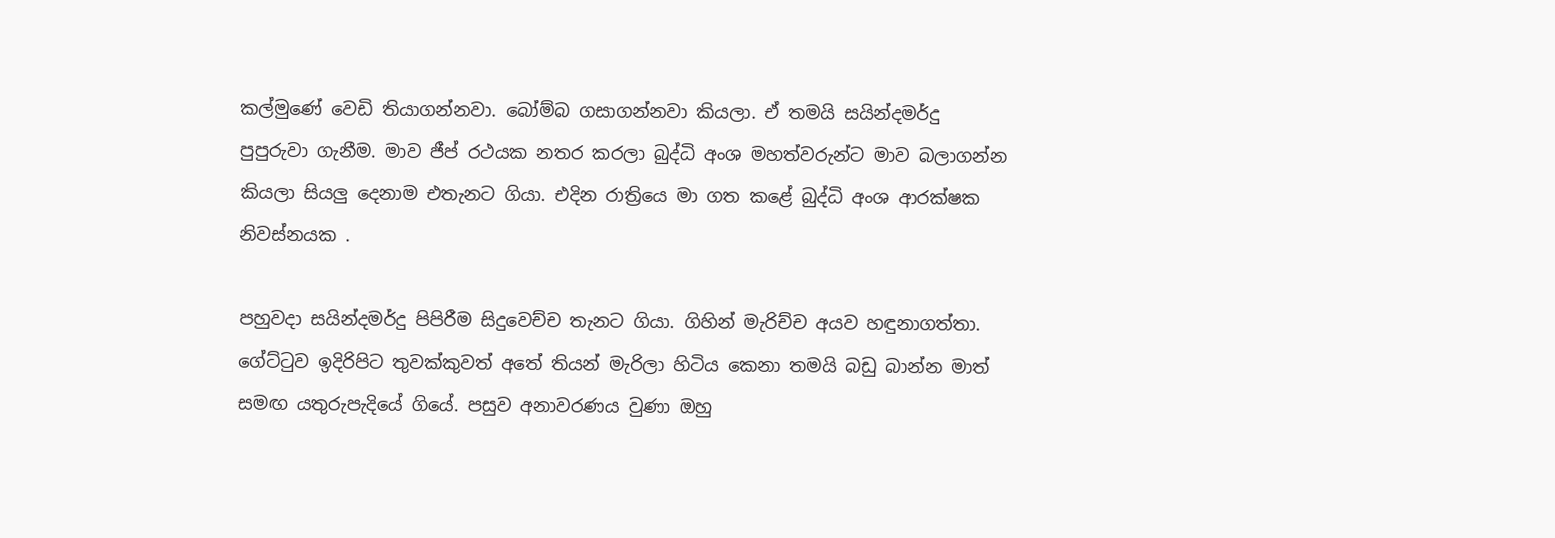කල්මුණේ වෙඩි තියාගන්නවා. බෝම්බ ගසාගන්නවා කියලා. ඒ තමයි සයින්දමර්දු පුපුරුවා ගැනීම. මාව ජීප් රථයක නතර කරලා බුද්ධි අංශ මහත්වරුන්ට මාව බලාගන්න කියලා සියලු දෙනාම එතැනට ගියා. එදින රාත්‍රියෙ මා ගත කළේ බුද්ධි අංශ ආරක්ෂක නිවස්නයක .

පහුවදා සයින්දමර්දු පිපිරීම සිදුවෙච්ච තැනට ගියා. ගිහින් මැරිච්ච අයව හඳුනාගත්තා. ගේට්ටුව ඉදිරිපිට තුවක්කුවත් අතේ තියන් මැරිලා හිටිය කෙනා තමයි බඩු බාන්න මාත් සමඟ යතුරුපැදියේ ගියේ. පසුව අනාවරණය වුණා ඔහු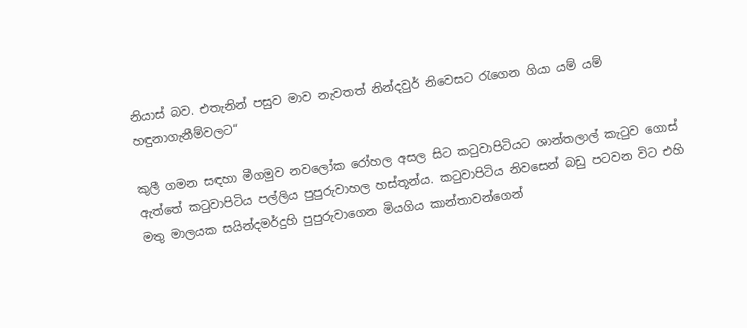නියාස් බව. එතැනින් පසුව මාව නැවතත් නින්දවුර් නිවෙසට රැගෙන ගියා යම් යම් හඳුනාගැනීම්වලට“

කුලී ගමන සඳහා මීගමුව නවලෝක රෝහල අසල සිට කටුවාපිටියට ශාන්තලාල් කැටුව ගොස් ඇත්තේ කටුවාපිටිය පල්ලිය පුපුරුවාහල හස්තූන්ය. කටුවාපිටිය නිවසෙන් බඩු පටවන විට එහි මතු මාලයක සයින්දමර්දුහි පුපුරුවාගෙන මියගිය කාන්තාවන්ගෙන්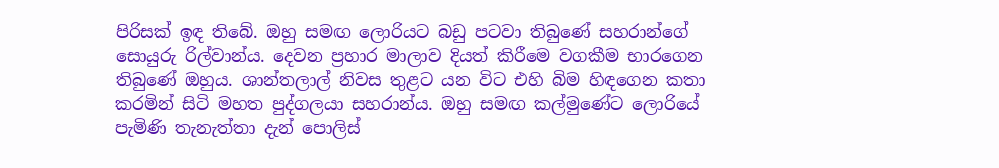පිරිසක් ඉඳ තිබේ. ඔහු සමඟ ලොරියට බඩු පටවා තිබුණේ සහරාන්ගේ සොයුරු රිල්වාන්ය. දෙවන ප්‍රහාර මාලාව දියත් කිරීමෙ වගකීම භාරගෙන තිබුණේ ඔහුය. ශාන්තලාල් නිවස තුළට යන විට එහි බිම හිඳගෙන කතා කරමින් සිටි මහත පුද්ගලයා සහරාන්ය. ඔහු සමඟ කල්මුණේට ලොරියේ පැමිණි තැනැත්තා දැන් පොලිස්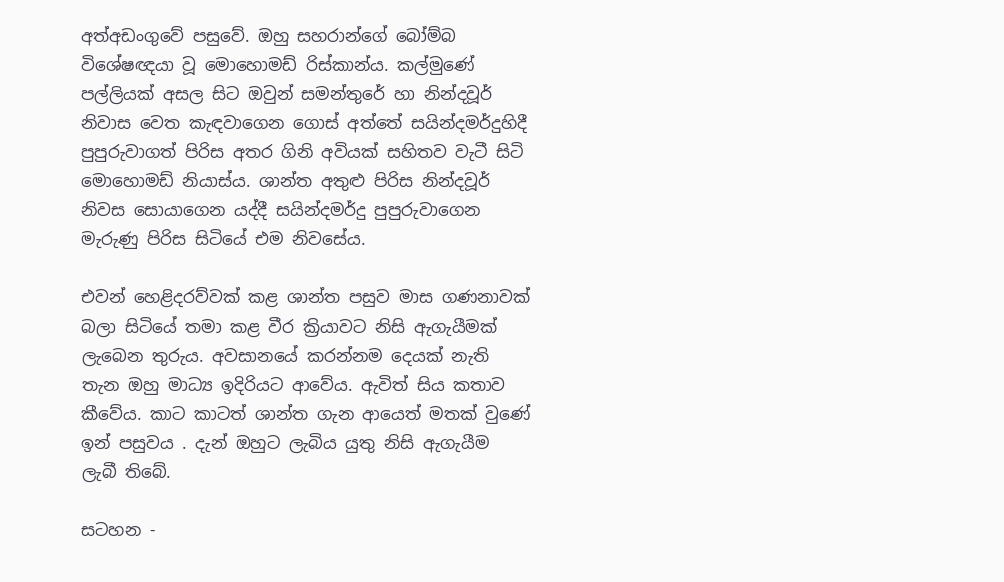අත්අඩංගුවේ පසුවේ. ඔහු සහරාන්ගේ බෝම්බ විශේෂඥයා වූ මොහොමඩ් රිස්කාන්ය. කල්මුණේ පල්ලියක් අසල සිට ඔවුන් සමන්තුරේ හා නින්දවූර් නිවාස වෙත කැඳවාගෙන ගොස් අත්තේ සයින්දමර්දුහිදී පුපුරුවාගත් පිරිස අතර ගිනි අවියක් සහිතව වැටී සිටි මොහොමඩ් නියාස්ය. ශාන්ත අතුළු පිරිස නින්දවූර් නිවස සොයාගෙන යද්දී සයින්දමර්දු පුපුරුවාගෙන මැරුණු පිරිස සිටියේ එම නිවසේය.

එවන් හෙළිදරව්වක් කළ ශාන්ත පසුව මාස ගණනාවක් බලා සිටියේ තමා කළ වීර ක්‍රියාවට නිසි ඇගැයීමක් ලැබෙන තුරුය. අවසානයේ කරන්නම දෙයක් නැති තැන ඔහු මාධ්‍ය ඉදිරියට ආවේය. ඇවිත් සිය කතාව කීවේය. කාට කාටත් ශාන්ත ගැන ආයෙත් මතක් වුණේ ඉන් පසුවය . දැන් ඔහුට ලැබිය යුතු නිසි ඇගැයීම ලැබී තිබේ.

සටහන -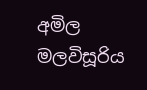අමිල මලවිසූරිය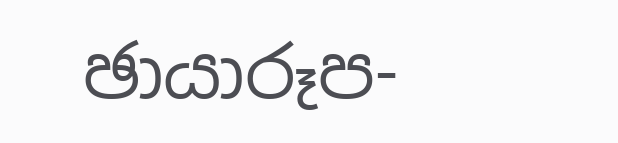ඡායාරූප-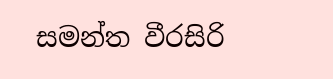සමන්ත වීරසිරි